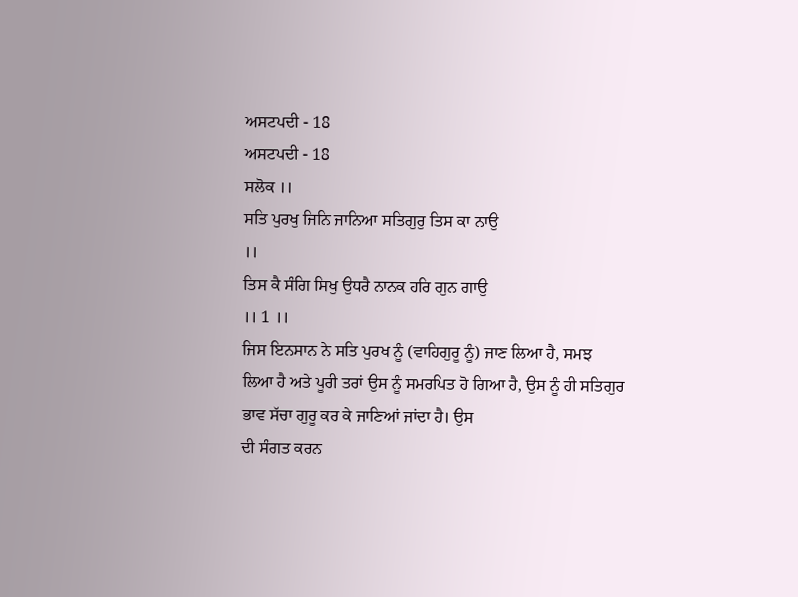ਅਸਟਪਦੀ - 18
ਅਸਟਪਦੀ - 18
ਸਲੋਕ ।।
ਸਤਿ ਪੁਰਖੁ ਜਿਨਿ ਜਾਨਿਆ ਸਤਿਗੁਰੁ ਤਿਸ ਕਾ ਨਾਉ
।।
ਤਿਸ ਕੈ ਸੰਗਿ ਸਿਖੁ ਉਧਰੈ ਨਾਨਕ ਹਰਿ ਗੁਨ ਗਾਉ
।। 1 ।।
ਜਿਸ ਇਨਸਾਨ ਨੇ ਸਤਿ ਪੁਰਖ ਨੂੰ (ਵਾਹਿਗੁਰੂ ਨੂੰ) ਜਾਣ ਲਿਆ ਹੈ, ਸਮਝ
ਲਿਆ ਹੈ ਅਤੇ ਪੂਰੀ ਤਰਾਂ ਉਸ ਨੂੰ ਸਮਰਪਿਤ ਹੋ ਗਿਆ ਹੈ, ਉਸ ਨੂੰ ਹੀ ਸਤਿਗੁਰ ਭਾਵ ਸੱਚਾ ਗੁਰੂ ਕਰ ਕੇ ਜਾਣਿਆਂ ਜਾਂਦਾ ਹੈ। ਉਸ
ਦੀ ਸੰਗਤ ਕਰਨ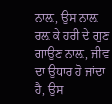ਨਾਲ਼, ਉਸ ਨਾਲ਼ ਰਲ਼ ਕੇ ਹਰੀ ਦੇ ਗੁਣ ਗਾਉਣ ਨਾਲ਼, ਜੀਵ ਦਾ ਉਧਾਰ ਹੋ ਜਾਂਦਾ ਹੈ, ਉਸ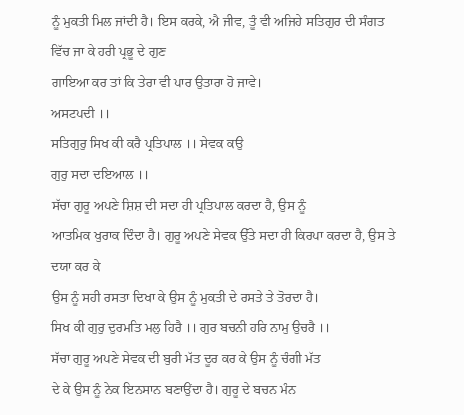ਨੂੰ ਮੁਕਤੀ ਮਿਲ ਜਾਂਦੀ ਹੈ। ਇਸ ਕਰਕੇ, ਐ ਜੀਵ, ਤੂੰ ਵੀ ਅਜਿਹੇ ਸਤਿਗੁਰ ਦੀ ਸੰਗਤ ਵਿੱਚ ਜਾ ਕੇ ਹਰੀ ਪ੍ਰਭੂ ਦੇ ਗੁਣ
ਗਾਇਆ ਕਰ ਤਾਂ ਕਿ ਤੇਰਾ ਵੀ ਪਾਰ ਉਤਾਰਾ ਹੋ ਜਾਵੇ।
ਅਸਟਪਦੀ ।।
ਸਤਿਗੁਰੁ ਸਿਖ ਕੀ ਕਰੈ ਪ੍ਰਤਿਪਾਲ ।। ਸੇਵਕ ਕਉ
ਗੁਰੁ ਸਦਾ ਦਇਆਲ ।।
ਸੱਚਾ ਗੁਰੂ ਅਪਣੇ ਸ਼ਿਸ਼ ਦੀ ਸਦਾ ਹੀ ਪ੍ਰਤਿਪਾਲ ਕਰਦਾ ਹੈ, ਉਸ ਨੂੰ
ਆਤਮਿਕ ਖੁਰਾਕ ਦਿੰਦਾ ਹੈ। ਗੁਰੂ ਅਪਣੇ ਸੇਵਕ ਉੱਤੇ ਸਦਾ ਹੀ ਕਿਰਪਾ ਕਰਦਾ ਹੈ, ਉਸ ਤੇ ਦਯਾ ਕਰ ਕੇ
ਉਸ ਨੂੰ ਸਹੀ ਰਸਤਾ ਦਿਖਾ ਕੇ ਉਸ ਨੂੰ ਮੁਕਤੀ ਦੇ ਰਸਤੇ ਤੇ ਤੋਰਦਾ ਹੈ।
ਸਿਖ ਕੀ ਗੁਰੁ ਦੁਰਮਤਿ ਮਲੁ ਹਿਰੈ ।। ਗੁਰ ਬਚਨੀ ਹਰਿ ਨਾਮੁ ਉਚਰੈ ।।
ਸੱਚਾ ਗੁਰੂ ਅਪਣੇ ਸੇਵਕ ਦੀ ਬੁਰੀ ਮੱਤ ਦੂਰ ਕਰ ਕੇ ਉਸ ਨੂੰ ਚੰਗੀ ਮੱਤ
ਦੇ ਕੇ ਉਸ ਨੂੰ ਨੇਕ ਇਨਸਾਨ ਬਣਾਉਂਦਾ ਹੈ। ਗੁਰੂ ਦੇ ਬਚਨ ਮੰਨ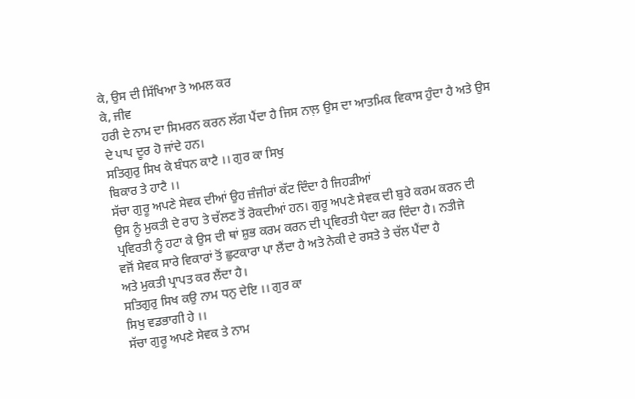ਕੇ, ਉਸ ਦੀ ਸਿੱਖਿਆ ਤੇ ਅਮਲ ਕਰ
ਕੇ, ਜੀਵ
ਹਰੀ ਦੇ ਨਾਮ ਦਾ ਸਿਮਰਨ ਕਰਨ ਲੱਗ ਪੈਂਦਾ ਹੈ ਜਿਸ ਨਾਲ਼ ਉਸ ਦਾ ਆਤਮਿਕ ਵਿਕਾਸ ਹੁੰਦਾ ਹੈ ਅਤੇ ਉਸ
ਦੇ ਪਾਪ ਦੂਰ ਹੋ ਜਾਂਦੇ ਹਨ।
ਸਤਿਗੁਰੁ ਸਿਖ ਕੇ ਬੰਧਨ ਕਾਟੈ ।। ਗੁਰ ਕਾ ਸਿਖੁ
ਬਿਕਾਰ ਤੇ ਹਾਟੈ ।।
ਸੱਚਾ ਗੁਰੂ ਅਪਣੇ ਸੇਵਕ ਦੀਆਂ ਉਹ ਜ਼ੰਜੀਰਾਂ ਕੱਟ ਦਿੰਦਾ ਹੈ ਜਿਹੜੀਆਂ
ਉਸ ਨੂੰ ਮੁਕਤੀ ਦੇ ਰਾਹ ਤੇ ਚੱਲਣ ਤੋਂ ਰੋਕਦੀਆਂ ਹਨ। ਗੁਰੂ ਅਪਣੇ ਸੇਵਕ ਦੀ ਬੁਰੇ ਕਰਮ ਕਰਨ ਦੀ
ਪ੍ਰਵਿਰਤੀ ਨੂੰ ਹਟਾ ਕੇ ਉਸ ਦੀ ਥਾਂ ਸ਼ੁਭ ਕਰਮ ਕਰਨ ਦੀ ਪ੍ਰਵਿਰਤੀ ਪੈਦਾ ਕਰ ਦਿੰਦਾ ਹੈ। ਨਤੀਜੇ
ਵਜੋਂ ਸੇਵਕ ਸਾਰੇ ਵਿਕਾਰਾਂ ਤੋਂ ਛੁਟਕਾਰਾ ਪਾ ਲੈਂਦਾ ਹੈ ਅਤੇ ਨੇਕੀ ਦੇ ਰਸਤੇ ਤੇ ਚੱਲ ਪੈਂਦਾ ਹੈ
ਅਤੇ ਮੁਕਤੀ ਪ੍ਰਾਪਤ ਕਰ ਲੈਂਦਾ ਹੈ।
ਸਤਿਗੁਰੁ ਸਿਖ ਕਉ ਨਾਮ ਧਨੁ ਦੇਇ ।। ਗੁਰ ਕਾ
ਸਿਖੁ ਵਡਭਾਗੀ ਹੇ ।।
ਸੱਚਾ ਗੁਰੂ ਅਪਣੇ ਸੇਵਕ ਤੇ ਨਾਮ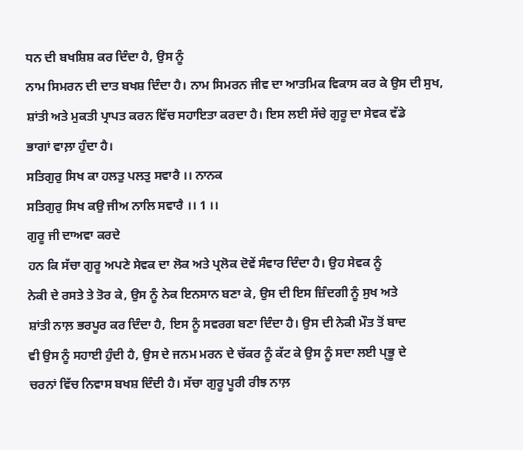ਧਨ ਦੀ ਬਖਸ਼ਿਸ਼ ਕਰ ਦਿੰਦਾ ਹੈ, ਉਸ ਨੂੰ
ਨਾਮ ਸਿਮਰਨ ਦੀ ਦਾਤ ਬਖਸ਼ ਦਿੰਦਾ ਹੈ। ਨਾਮ ਸਿਮਰਨ ਜੀਵ ਦਾ ਆਤਮਿਕ ਵਿਕਾਸ ਕਰ ਕੇ ਉਸ ਦੀ ਸੁਖ,
ਸ਼ਾਂਤੀ ਅਤੇ ਮੁਕਤੀ ਪ੍ਰਾਪਤ ਕਰਨ ਵਿੱਚ ਸਹਾਇਤਾ ਕਰਦਾ ਹੈ। ਇਸ ਲਈ ਸੱਚੇ ਗੁਰੂ ਦਾ ਸੇਵਕ ਵੱਡੇ
ਭਾਗਾਂ ਵਾਲ਼ਾ ਹੁੰਦਾ ਹੈ।
ਸਤਿਗੁਰੁ ਸਿਖ ਕਾ ਹਲਤੁ ਪਲਤੁ ਸਵਾਰੈ ।। ਨਾਨਕ
ਸਤਿਗੁਰੁ ਸਿਖ ਕਉ ਜੀਅ ਨਾਲਿ ਸਵਾਰੈ ।। 1 ।।
ਗੁਰੂ ਜੀ ਦਾਅਵਾ ਕਰਦੇ
ਹਨ ਕਿ ਸੱਚਾ ਗੁਰੂ ਅਪਣੇ ਸੇਵਕ ਦਾ ਲੋਕ ਅਤੇ ਪ੍ਰਲੋਕ ਦੋਵੇਂ ਸੰਵਾਰ ਦਿੰਦਾ ਹੈ। ਉਹ ਸੇਵਕ ਨੂੰ
ਨੇਕੀ ਦੇ ਰਸਤੇ ਤੇ ਤੋਰ ਕੇ, ਉਸ ਨੂੰ ਨੇਕ ਇਨਸਾਨ ਬਣਾ ਕੇ, ਉਸ ਦੀ ਇਸ ਜ਼ਿੰਦਗੀ ਨੂੰ ਸੁਖ ਅਤੇ
ਸ਼ਾਂਤੀ ਨਾਲ਼ ਭਰਪੂਰ ਕਰ ਦਿੰਦਾ ਹੈ, ਇਸ ਨੂੰ ਸਵਰਗ ਬਣਾ ਦਿੰਦਾ ਹੈ। ਉਸ ਦੀ ਨੇਕੀ ਮੌਤ ਤੋਂ ਬਾਦ
ਵੀ ਉਸ ਨੂੰ ਸਹਾਈ ਹੁੰਦੀ ਹੈ, ਉਸ ਦੇ ਜਨਮ ਮਰਨ ਦੇ ਚੱਕਰ ਨੂੰ ਕੱਟ ਕੇ ਉਸ ਨੂੰ ਸਦਾ ਲਈ ਪ੍ਭੂ ਦੇ
ਚਰਨਾਂ ਵਿੱਚ ਨਿਵਾਸ ਬਖਸ਼ ਦਿੰਦੀ ਹੈ। ਸੱਚਾ ਗੁਰੂ ਪੂਰੀ ਰੀਝ ਨਾਲ਼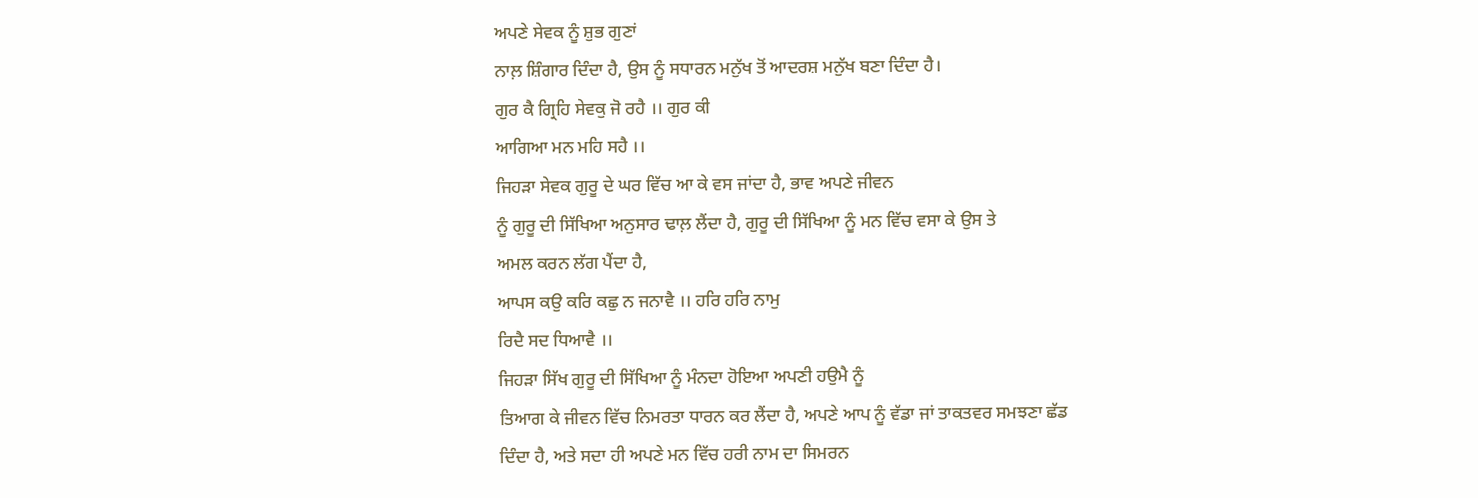ਅਪਣੇ ਸੇਵਕ ਨੂੰ ਸ਼ੁਭ ਗੁਣਾਂ
ਨਾਲ਼ ਸ਼ਿੰਗਾਰ ਦਿੰਦਾ ਹੈ, ਉਸ ਨੂੰ ਸਧਾਰਨ ਮਨੁੱਖ ਤੋਂ ਆਦਰਸ਼ ਮਨੁੱਖ ਬਣਾ ਦਿੰਦਾ ਹੈ।
ਗੁਰ ਕੈ ਗ੍ਰਿਹਿ ਸੇਵਕੁ ਜੋ ਰਹੈ ।। ਗੁਰ ਕੀ
ਆਗਿਆ ਮਨ ਮਹਿ ਸਹੈ ।।
ਜਿਹੜਾ ਸੇਵਕ ਗੁਰੂ ਦੇ ਘਰ ਵਿੱਚ ਆ ਕੇ ਵਸ ਜਾਂਦਾ ਹੈ, ਭਾਵ ਅਪਣੇ ਜੀਵਨ
ਨੂੰ ਗੁਰੂ ਦੀ ਸਿੱਖਿਆ ਅਨੁਸਾਰ ਢਾਲ਼ ਲੈਂਦਾ ਹੈ, ਗੁਰੂ ਦੀ ਸਿੱਖਿਆ ਨੂੰ ਮਨ ਵਿੱਚ ਵਸਾ ਕੇ ਉਸ ਤੇ
ਅਮਲ ਕਰਨ ਲੱਗ ਪੈਂਦਾ ਹੈ,
ਆਪਸ ਕਉ ਕਰਿ ਕਛੁ ਨ ਜਨਾਵੈ ।। ਹਰਿ ਹਰਿ ਨਾਮੁ
ਰਿਦੈ ਸਦ ਧਿਆਵੈ ।।
ਜਿਹੜਾ ਸਿੱਖ ਗੁਰੂ ਦੀ ਸਿੱਖਿਆ ਨੂੰ ਮੰਨਦਾ ਹੋਇਆ ਅਪਣੀ ਹਉਮੈ ਨੂੰ
ਤਿਆਗ ਕੇ ਜੀਵਨ ਵਿੱਚ ਨਿਮਰਤਾ ਧਾਰਨ ਕਰ ਲੈਂਦਾ ਹੈ, ਅਪਣੇ ਆਪ ਨੂੰ ਵੱਡਾ ਜਾਂ ਤਾਕਤਵਰ ਸਮਝਣਾ ਛੱਡ
ਦਿੰਦਾ ਹੈ, ਅਤੇ ਸਦਾ ਹੀ ਅਪਣੇ ਮਨ ਵਿੱਚ ਹਰੀ ਨਾਮ ਦਾ ਸਿਮਰਨ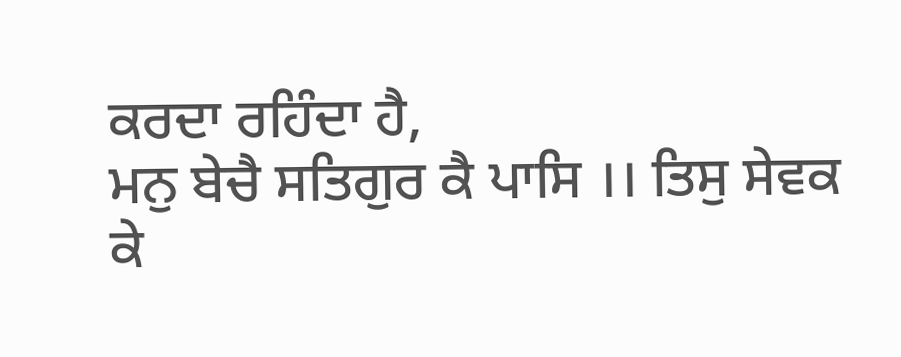ਕਰਦਾ ਰਹਿੰਦਾ ਹੈ,
ਮਨੁ ਬੇਚੈ ਸਤਿਗੁਰ ਕੈ ਪਾਸਿ ।। ਤਿਸੁ ਸੇਵਕ ਕੇ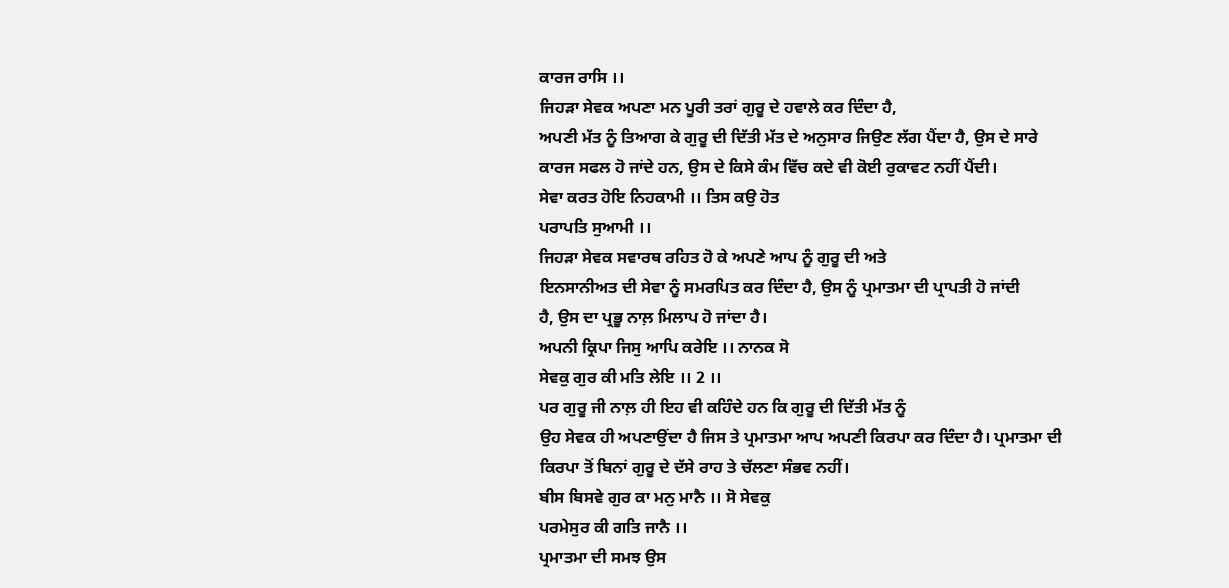ਕਾਰਜ ਰਾਸਿ ।।
ਜਿਹੜਾ ਸੇਵਕ ਅਪਣਾ ਮਨ ਪੂਰੀ ਤਰਾਂ ਗੁਰੂ ਦੇ ਹਵਾਲੇ ਕਰ ਦਿੰਦਾ ਹੈ,
ਅਪਣੀ ਮੱਤ ਨੂੰ ਤਿਆਗ ਕੇ ਗੁਰੂ ਦੀ ਦਿੱਤੀ ਮੱਤ ਦੇ ਅਨੁਸਾਰ ਜਿਉਣ ਲੱਗ ਪੈਂਦਾ ਹੈ, ਉਸ ਦੇ ਸਾਰੇ
ਕਾਰਜ ਸਫਲ ਹੋ ਜਾਂਦੇ ਹਨ, ਉਸ ਦੇ ਕਿਸੇ ਕੰਮ ਵਿੱਚ ਕਦੇ ਵੀ ਕੋਈ ਰੁਕਾਵਟ ਨਹੀਂ ਪੈਂਦੀ।
ਸੇਵਾ ਕਰਤ ਹੋਇ ਨਿਹਕਾਮੀ ।। ਤਿਸ ਕਉ ਹੋਤ
ਪਰਾਪਤਿ ਸੁਆਮੀ ।।
ਜਿਹੜਾ ਸੇਵਕ ਸਵਾਰਥ ਰਹਿਤ ਹੋ ਕੇ ਅਪਣੇ ਆਪ ਨੂੰ ਗੁਰੂ ਦੀ ਅਤੇ
ਇਨਸਾਨੀਅਤ ਦੀ ਸੇਵਾ ਨੂੰ ਸਮਰਪਿਤ ਕਰ ਦਿੰਦਾ ਹੈ, ਉਸ ਨੂੰ ਪ੍ਰਮਾਤਮਾ ਦੀ ਪ੍ਰਾਪਤੀ ਹੋ ਜਾਂਦੀ
ਹੈ, ਉਸ ਦਾ ਪ੍ਰਭੂ ਨਾਲ਼ ਮਿਲਾਪ ਹੋ ਜਾਂਦਾ ਹੈ।
ਅਪਨੀ ਕ੍ਰਿਪਾ ਜਿਸੁ ਆਪਿ ਕਰੇਇ ।। ਨਾਨਕ ਸੋ
ਸੇਵਕੁ ਗੁਰ ਕੀ ਮਤਿ ਲੇਇ ।। 2 ।।
ਪਰ ਗੁਰੂ ਜੀ ਨਾਲ਼ ਹੀ ਇਹ ਵੀ ਕਹਿੰਦੇ ਹਨ ਕਿ ਗੁਰੂ ਦੀ ਦਿੱਤੀ ਮੱਤ ਨੂੰ
ਉਹ ਸੇਵਕ ਹੀ ਅਪਣਾਉਂਦਾ ਹੈ ਜਿਸ ਤੇ ਪ੍ਰਮਾਤਮਾ ਆਪ ਅਪਣੀ ਕਿਰਪਾ ਕਰ ਦਿੰਦਾ ਹੈ। ਪ੍ਰਮਾਤਮਾ ਦੀ
ਕਿਰਪਾ ਤੋਂ ਬਿਨਾਂ ਗੁਰੂ ਦੇ ਦੱਸੇ ਰਾਹ ਤੇ ਚੱਲਣਾ ਸੰਭਵ ਨਹੀਂ।
ਬੀਸ ਬਿਸਵੇ ਗੁਰ ਕਾ ਮਨੁ ਮਾਨੈ ।। ਸੋ ਸੇਵਕੁ
ਪਰਮੇਸੁਰ ਕੀ ਗਤਿ ਜਾਨੈ ।।
ਪ੍ਰਮਾਤਮਾ ਦੀ ਸਮਝ ਉਸ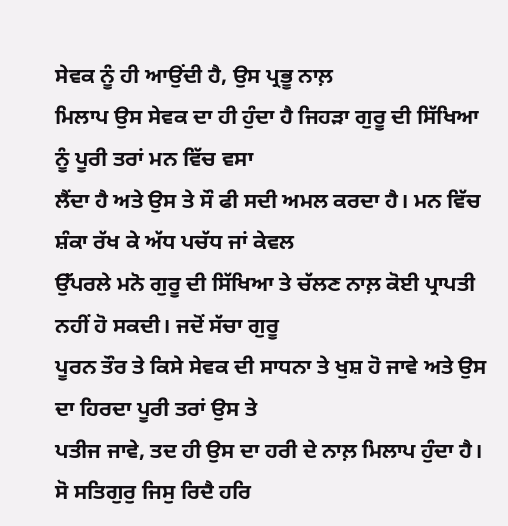ਸੇਵਕ ਨੂੰ ਹੀ ਆਉਂਦੀ ਹੈ, ਉਸ ਪ੍ਰਭੂ ਨਾਲ਼
ਮਿਲਾਪ ਉਸ ਸੇਵਕ ਦਾ ਹੀ ਹੁੰਦਾ ਹੈ ਜਿਹੜਾ ਗੁਰੂ ਦੀ ਸਿੱਖਿਆ ਨੂੰ ਪੂਰੀ ਤਰਾਂ ਮਨ ਵਿੱਚ ਵਸਾ
ਲੈਂਦਾ ਹੈ ਅਤੇ ਉਸ ਤੇ ਸੌ ਫੀ ਸਦੀ ਅਮਲ ਕਰਦਾ ਹੈ। ਮਨ ਵਿੱਚ ਸ਼ੰਕਾ ਰੱਖ ਕੇ ਅੱਧ ਪਚੱਧ ਜਾਂ ਕੇਵਲ
ਉੱਪਰਲੇ ਮਨੋ ਗੁਰੂ ਦੀ ਸਿੱਖਿਆ ਤੇ ਚੱਲਣ ਨਾਲ਼ ਕੋਈ ਪ੍ਰਾਪਤੀ ਨਹੀਂ ਹੋ ਸਕਦੀ। ਜਦੋਂ ਸੱਚਾ ਗੁਰੂ
ਪੂਰਨ ਤੌਰ ਤੇ ਕਿਸੇ ਸੇਵਕ ਦੀ ਸਾਧਨਾ ਤੇ ਖੁਸ਼ ਹੋ ਜਾਵੇ ਅਤੇ ਉਸ ਦਾ ਹਿਰਦਾ ਪੂਰੀ ਤਰਾਂ ਉਸ ਤੇ
ਪਤੀਜ ਜਾਵੇ, ਤਦ ਹੀ ਉਸ ਦਾ ਹਰੀ ਦੇ ਨਾਲ਼ ਮਿਲਾਪ ਹੁੰਦਾ ਹੈ।
ਸੋ ਸਤਿਗੁਰੁ ਜਿਸੁ ਰਿਦੈ ਹਰਿ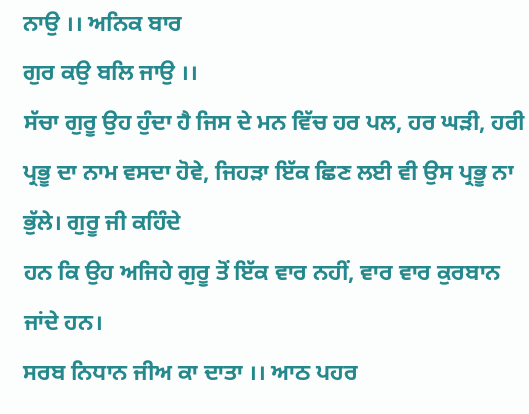ਨਾਉ ।। ਅਨਿਕ ਬਾਰ
ਗੁਰ ਕਉ ਬਲਿ ਜਾਉ ।।
ਸੱਚਾ ਗੁਰੂ ਉਹ ਹੁੰਦਾ ਹੈ ਜਿਸ ਦੇ ਮਨ ਵਿੱਚ ਹਰ ਪਲ, ਹਰ ਘੜੀ, ਹਰੀ
ਪ੍ਰਭੂ ਦਾ ਨਾਮ ਵਸਦਾ ਹੋਵੇ, ਜਿਹੜਾ ਇੱਕ ਛਿਣ ਲਈ ਵੀ ਉਸ ਪ੍ਰਭੂ ਨਾ ਭੁੱਲੇ। ਗੁਰੂ ਜੀ ਕਹਿੰਦੇ
ਹਨ ਕਿ ਉਹ ਅਜਿਹੇ ਗੁਰੂ ਤੋਂ ਇੱਕ ਵਾਰ ਨਹੀਂ, ਵਾਰ ਵਾਰ ਕੁਰਬਾਨ ਜਾਂਦੇ ਹਨ।
ਸਰਬ ਨਿਧਾਨ ਜੀਅ ਕਾ ਦਾਤਾ ।। ਆਠ ਪਹਰ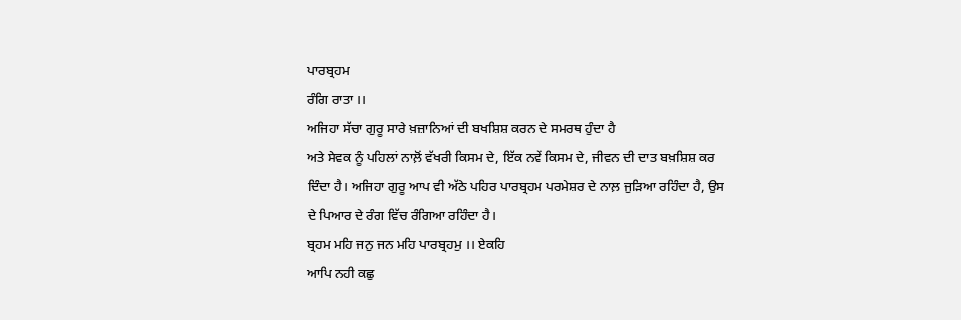ਪਾਰਬ੍ਰਹਮ
ਰੰਗਿ ਰਾਤਾ ।।
ਅਜਿਹਾ ਸੱਚਾ ਗੁਰੂ ਸਾਰੇ ਖ਼ਜ਼ਾਨਿਆਂ ਦੀ ਬਖਸ਼ਿਸ਼ ਕਰਨ ਦੇ ਸਮਰਥ ਹੁੰਦਾ ਹੈ
ਅਤੇ ਸੇਵਕ ਨੂੰ ਪਹਿਲਾਂ ਨਾਲ਼ੋਂ ਵੱਖਰੀ ਕਿਸਮ ਦੇ, ਇੱਕ ਨਵੇਂ ਕਿਸਮ ਦੇ, ਜੀਵਨ ਦੀ ਦਾਤ ਬਖ਼ਸ਼ਿਸ਼ ਕਰ
ਦਿੰਦਾ ਹੈ। ਅਜਿਹਾ ਗੁਰੂ ਆਪ ਵੀ ਅੱਠੇ ਪਹਿਰ ਪਾਰਬ੍ਰਹਮ ਪਰਮੇਸ਼ਰ ਦੇ ਨਾਲ਼ ਜੁੜਿਆ ਰਹਿੰਦਾ ਹੈ, ਉਸ
ਦੇ ਪਿਆਰ ਦੇ ਰੰਗ ਵਿੱਚ ਰੰਗਿਆ ਰਹਿੰਦਾ ਹੈ।
ਬ੍ਰਹਮ ਮਹਿ ਜਨੁ ਜਨ ਮਹਿ ਪਾਰਬ੍ਰਹਮੁ ।। ਏਕਹਿ
ਆਪਿ ਨਹੀ ਕਛੁ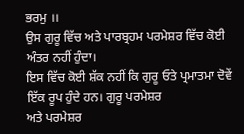ਭਰਮੁ ।।
ਉਸ ਗੁਰੂ ਵਿੱਚ ਅਤੇ ਪਾਰਬ੍ਰਹਮ ਪਰਮੇਸ਼ਰ ਵਿੱਚ ਕੋਈ ਅੰਤਰ ਨਹੀਂ ਹੁੰਦਾ।
ਇਸ ਵਿੱਚ ਕੋਈ ਸ਼ੱਕ ਨਹੀਂ ਕਿ ਗੁਰੂ ਓਤੇ ਪ੍ਰਮਾਤਮਾ ਦੋਵੇਂ ਇੱਕ ਰੂਪ ਹੁੰਦੇ ਹਨ। ਗੁਰੂ ਪਰਮੇਸ਼ਰ
ਅਤੇ ਪਰਮੇਸ਼ਰ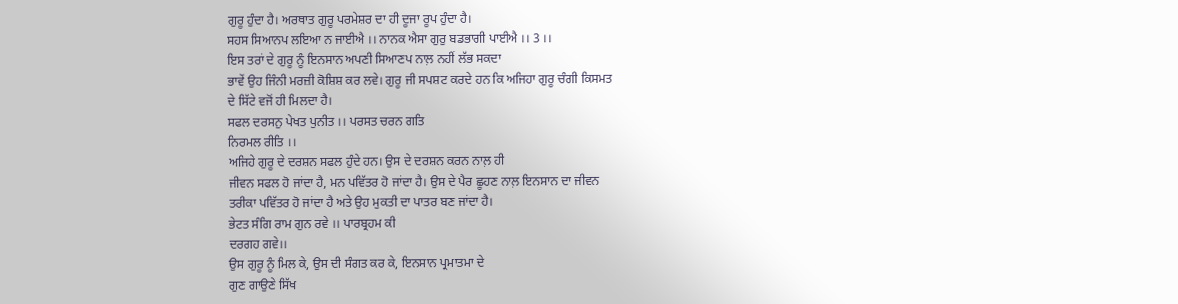ਗੁਰੂ ਹੁੰਦਾ ਹੈ। ਅਰਥਾਤ ਗੁਰੂ ਪਰਮੇਸ਼ਰ ਦਾ ਹੀ ਦੂਜਾ ਰੂਪ ਹੁੰਦਾ ਹੈ।
ਸਹਸ ਸਿਆਨਪ ਲਇਆ ਨ ਜਾਈਐ ।। ਨਾਨਕ ਐਸਾ ਗੁਰੁ ਬਡਭਾਗੀ ਪਾਈਐ ।। 3 ।।
ਇਸ ਤਰਾਂ ਦੇ ਗੁਰੂ ਨੂੰ ਇਨਸਾਨ ਅਪਣੀ ਸਿਆਣਪ ਨਾਲ਼ ਨਹੀਂ ਲੱਭ ਸਕਦਾ
ਭਾਵੇਂ ਉਹ ਜਿੰਨੀ ਮਰਜ਼ੀ ਕੋਸ਼ਿਸ਼ ਕਰ ਲਵੇ। ਗੁਰੂ ਜੀ ਸਪਸ਼ਟ ਕਰਦੇ ਹਨ ਕਿ ਅਜਿਹਾ ਗੁਰੂ ਚੰਗੀ ਕਿਸਮਤ
ਦੇ ਸਿੱਟੇ ਵਜੋਂ ਹੀ ਮਿਲਦਾ ਹੈ।
ਸਫਲ ਦਰਸਨੁ ਪੇਖਤ ਪੁਨੀਤ ।। ਪਰਸਤ ਚਰਨ ਗਤਿ
ਨਿਰਮਲ ਰੀਤਿ ।।
ਅਜਿਹੇ ਗੁਰੂ ਦੇ ਦਰਸ਼ਨ ਸਫਲ ਹੁੰਦੇ ਹਨ। ਉਸ ਦੇ ਦਰਸ਼ਨ ਕਰਨ ਨਾਲ਼ ਹੀ
ਜੀਵਨ ਸਫਲ ਹੋ ਜਾਂਦਾ ਹੈ, ਮਨ ਪਵਿੱਤਰ ਹੋ ਜਾਂਦਾ ਹੈ। ਉਸ ਦੇ ਪੈਰ ਛੂਹਣ ਨਾਲ਼ ਇਨਸਾਨ ਦਾ ਜੀਵਨ
ਤਰੀਕਾ ਪਵਿੱਤਰ ਹੋ ਜਾਂਦਾ ਹੈ ਅਤੇ ਉਹ ਮੁਕਤੀ ਦਾ ਪਾਤਰ ਬਣ ਜਾਂਦਾ ਹੈ।
ਭੇਟਤ ਸੰਗਿ ਰਾਮ ਗੁਨ ਰਵੇ ।। ਪਾਰਬ੍ਰਹਮ ਕੀ
ਦਰਗਹ ਗਵੇ।।
ਉਸ ਗੁਰੂ ਨੂੰ ਮਿਲ ਕੇ, ਉਸ ਦੀ ਸੰਗਤ ਕਰ ਕੇ, ਇਨਸਾਨ ਪ੍ਰਮਾਤਮਾ ਦੇ
ਗੁਣ ਗਾਉਣੇ ਸਿੱਖ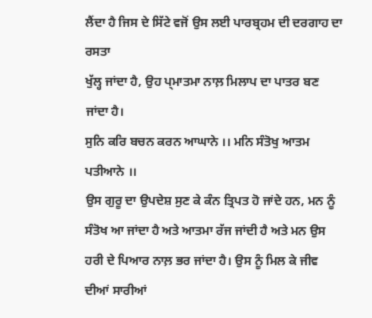ਲੈਂਦਾ ਹੈ ਜਿਸ ਦੇ ਸਿੱਟੇ ਵਜੋਂ ਉਸ ਲਈ ਪਾਰਬ੍ਰਹਮ ਦੀ ਦਰਗਾਹ ਦਾ ਰਸਤਾ
ਖੁੱਲ੍ਹ ਜਾਂਦਾ ਹੈ, ਉਹ ਪ੍ਮਾਤਮਾ ਨਾਲ਼ ਮਿਲਾਪ ਦਾ ਪਾਤਰ ਬਣ ਜਾਂਦਾ ਹੈ।
ਸੁਨਿ ਕਰਿ ਬਚਨ ਕਰਨ ਆਘਾਨੇ ।। ਮਨਿ ਸੰਤੋਖੁ ਆਤਮ
ਪਤੀਆਨੇ ।।
ਉਸ ਗੁਰੂ ਦਾ ਉਪਦੇਸ਼ ਸੁਣ ਕੇ ਕੰਨ ਤ੍ਰਿਪਤ ਹੋ ਜਾਂਦੇ ਹਨ, ਮਨ ਨੂੰ
ਸੰਤੋਖ ਆ ਜਾਂਦਾ ਹੈ ਅਤੇ ਆਤਮਾ ਰੱਜ ਜਾਂਦੀ ਹੈ ਅਤੇ ਮਨ ਉਸ ਹਰੀ ਦੇ ਪਿਆਰ ਨਾਲ਼ ਭਰ ਜਾਂਦਾ ਹੈ। ਉਸ ਨੂੰ ਮਿਲ ਕੇ ਜੀਵ ਦੀਆਂ ਸਾਰੀਆਂ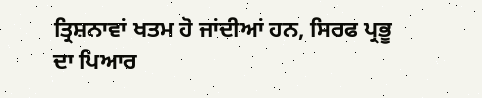ਤ੍ਰਿਸ਼ਨਾਵਾਂ ਖਤਮ ਹੋ ਜਾਂਦੀਆਂ ਹਨ, ਸਿਰਫ ਪ੍ਰਭੂ ਦਾ ਪਿਆਰ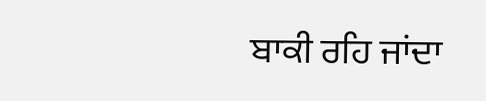ਬਾਕੀ ਰਹਿ ਜਾਂਦਾ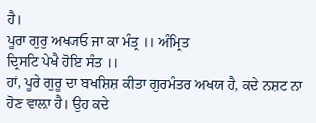ਹੈ।
ਪੂਰਾ ਗੁਰੁ ਅਖ੍ਯਓ ਜਾ ਕਾ ਮੰਤ੍ਰ ।। ਅੰਮ੍ਰਿਤ
ਦ੍ਰਿਸਟਿ ਪੇਖੈ ਹੋਇ ਸੰਤ ।।
ਹਾਂ, ਪੂਰੇ ਗੁਰੂ ਦਾ ਬਖਸ਼ਿਸ਼ ਕੀਤਾ ਗੁਰਮੰਤਰ ਅਖਯ ਹੈ, ਕਦੇ ਨਸ਼ਟ ਨਾ
ਹੋਣ ਵਾਲ਼ਾ ਹੈ। ਉਹ ਕਦੇ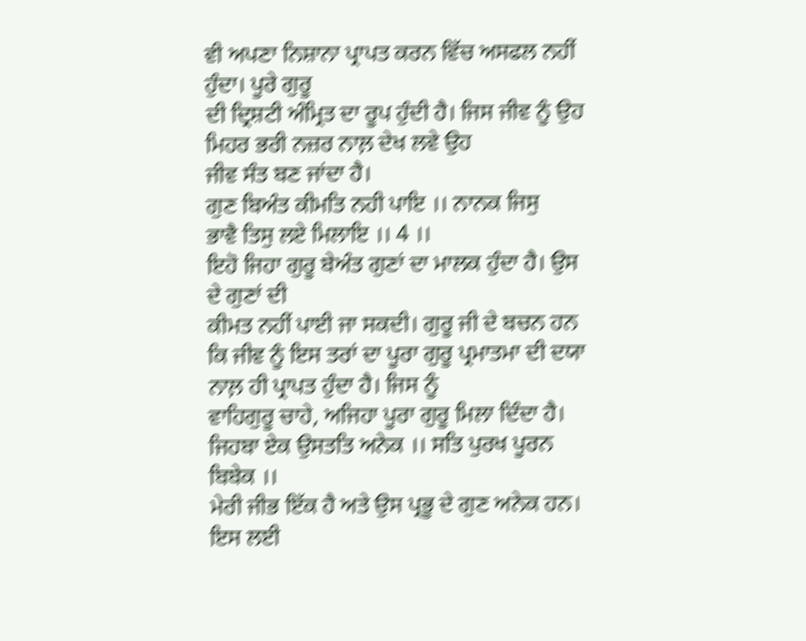ਵੀ ਅਪਣਾ ਨਿਸ਼ਾਨਾ ਪ੍ਰਾਪਤ ਕਰਨ ਵਿੱਚ ਅਸਫਲ ਨਹੀਂ ਹੁੰਦਾ। ਪੂਰੇ ਗੁਰੂ
ਦੀ ਦ੍ਰਿਸ਼ਟੀ ਅੰਮ੍ਰਿਤ ਦਾ ਰੂਪ ਹੁੰਦੀ ਹੈ। ਜਿਸ ਜੀਵ ਨੂੰ ਉਹ ਮਿਹਰ ਭਰੀ ਨਜ਼ਰ ਨਾਲ਼ ਦੇਖ ਲਵੇ ਉਹ
ਜੀਵ ਸੰਤ ਬਣ ਜਾਂਦਾ ਹੈ।
ਗੁਣ ਬਿਅੰਤ ਕੀਮਤਿ ਨਹੀ ਪਾਇ ।। ਨਾਨਕ ਜਿਸੁ
ਭਾਵੈ ਤਿਸੁ ਲਏ ਮਿਲਾਇ ।। 4 ।।
ਇਹੋ ਜਿਹਾ ਗੁਰੂ ਬੇਅੰਤ ਗੁਣਾਂ ਦਾ ਮਾਲਕ ਹੁੰਦਾ ਹੈ। ਉਸ ਦੇ ਗੁਣਾਂ ਦੀ
ਕੀਮਤ ਨਹੀਂ ਪਾਈ ਜਾ ਸਕਦੀ। ਗੁਰੂ ਜੀ ਦੇ ਬਚਨ ਹਨ
ਕਿ ਜੀਵ ਨੂੰ ਇਸ ਤਰਾਂ ਦਾ ਪੂਰਾ ਗੁਰੂ ਪ੍ਰਮਾਤਮਾ ਦੀ ਦਯਾ ਨਾਲ਼ ਹੀ ਪ੍ਰਾਪਤ ਹੁੰਦਾ ਹੈ। ਜਿਸ ਨੂੰ
ਵਾਹਿਗੁਰੂ ਚਾਹੇ, ਅਜਿਹਾ ਪੂਰਾ ਗੁਰੂ ਮਿਲਾ ਦਿੰਦਾ ਹੈ।
ਜਿਹਬਾ ਏਕ ਉਸਤਤਿ ਅਨੇਕ ।। ਸਤਿ ਪੁਰਖ ਪੂਰਨ
ਬਿਬੇਕ ।।
ਮੇਰੀ ਜੀਭ ਇੱਕ ਹੈ ਅਤੇ ਉਸ ਪ੍ਰਭੂ ਦੇ ਗੁਣ ਅਨੇਕ ਹਨ। ਇਸ ਲਈ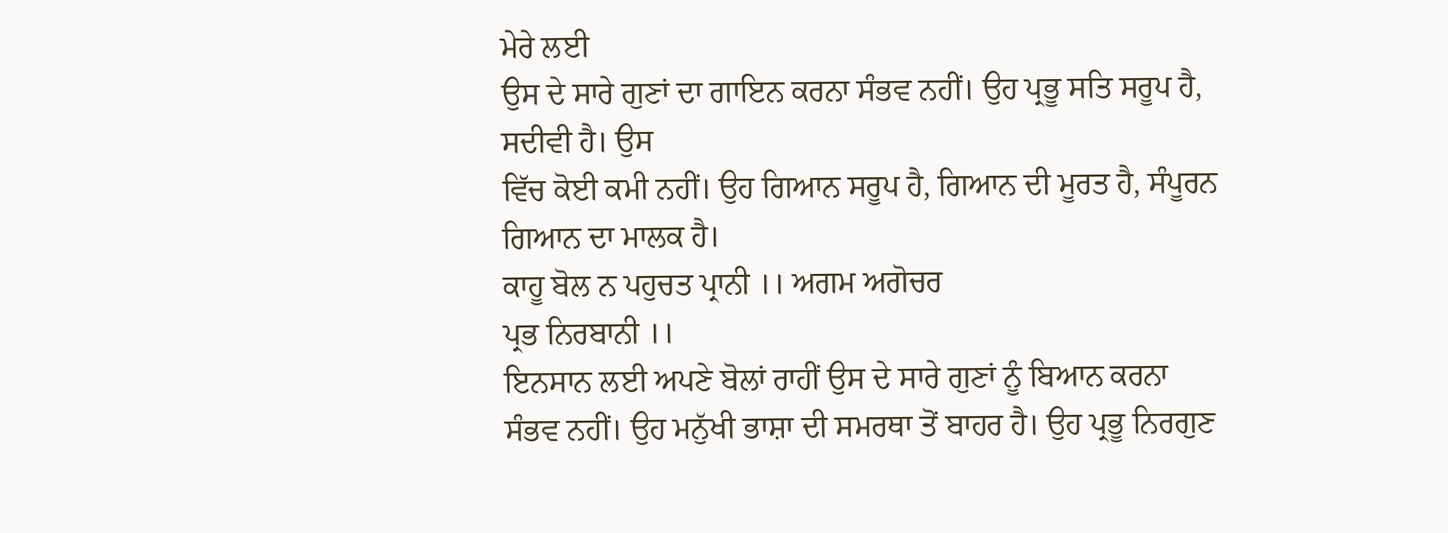ਮੇਰੇ ਲਈ
ਉਸ ਦੇ ਸਾਰੇ ਗੁਣਾਂ ਦਾ ਗਾਇਨ ਕਰਨਾ ਸੰਭਵ ਨਹੀਂ। ਉਹ ਪ੍ਰਭੂ ਸਤਿ ਸਰੂਪ ਹੈ, ਸਦੀਵੀ ਹੈ। ਉਸ
ਵਿੱਚ ਕੋਈ ਕਮੀ ਨਹੀਂ। ਉਹ ਗਿਆਨ ਸਰੂਪ ਹੈ, ਗਿਆਨ ਦੀ ਮੂਰਤ ਹੈ, ਸੰਪੂਰਨ ਗਿਆਨ ਦਾ ਮਾਲਕ ਹੈ।
ਕਾਹੂ ਬੋਲ ਨ ਪਹੁਚਤ ਪ੍ਰਾਨੀ ।। ਅਗਮ ਅਗੋਚਰ
ਪ੍ਰਭ ਨਿਰਬਾਨੀ ।।
ਇਨਸਾਨ ਲਈ ਅਪਣੇ ਬੋਲਾਂ ਰਾਹੀਂ ਉਸ ਦੇ ਸਾਰੇ ਗੁਣਾਂ ਨੂੰ ਬਿਆਨ ਕਰਨਾ
ਸੰਭਵ ਨਹੀਂ। ਉਹ ਮਨੁੱਖੀ ਭਾਸ਼ਾ ਦੀ ਸਮਰਥਾ ਤੋਂ ਬਾਹਰ ਹੈ। ਉਹ ਪ੍ਰਭੂ ਨਿਰਗੁਣ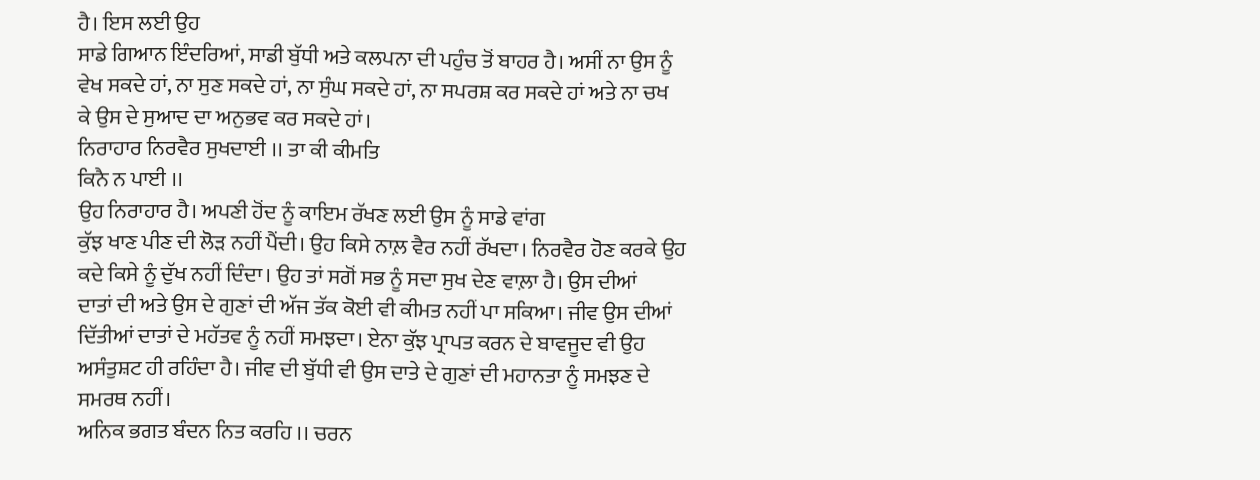ਹੈ। ਇਸ ਲਈ ਉਹ
ਸਾਡੇ ਗਿਆਨ ਇੰਦਰਿਆਂ, ਸਾਡੀ ਬੁੱਧੀ ਅਤੇ ਕਲਪਨਾ ਦੀ ਪਹੁੰਚ ਤੋਂ ਬਾਹਰ ਹੈ। ਅਸੀਂ ਨਾ ਉਸ ਨੂੰ
ਵੇਖ ਸਕਦੇ ਹਾਂ, ਨਾ ਸੁਣ ਸਕਦੇ ਹਾਂ, ਨਾ ਸੁੰਘ ਸਕਦੇ ਹਾਂ, ਨਾ ਸਪਰਸ਼ ਕਰ ਸਕਦੇ ਹਾਂ ਅਤੇ ਨਾ ਚਖ
ਕੇ ਉਸ ਦੇ ਸੁਆਦ ਦਾ ਅਨੁਭਵ ਕਰ ਸਕਦੇ ਹਾਂ।
ਨਿਰਾਹਾਰ ਨਿਰਵੈਰ ਸੁਖਦਾਈ ।। ਤਾ ਕੀ ਕੀਮਤਿ
ਕਿਨੈ ਨ ਪਾਈ ।।
ਉਹ ਨਿਰਾਹਾਰ ਹੈ। ਅਪਣੀ ਹੋਂਦ ਨੂੰ ਕਾਇਮ ਰੱਖਣ ਲਈ ਉਸ ਨੂੰ ਸਾਡੇ ਵਾਂਗ
ਕੁੱਝ ਖਾਣ ਪੀਣ ਦੀ ਲੋੜ ਨਹੀਂ ਪੈਂਦੀ। ਉਹ ਕਿਸੇ ਨਾਲ਼ ਵੈਰ ਨਹੀਂ ਰੱਖਦਾ। ਨਿਰਵੈਰ ਹੋਣ ਕਰਕੇ ਉਹ
ਕਦੇ ਕਿਸੇ ਨੂੰ ਦੁੱਖ ਨਹੀਂ ਦਿੰਦਾ। ਉਹ ਤਾਂ ਸਗੋਂ ਸਭ ਨੂੰ ਸਦਾ ਸੁਖ ਦੇਣ ਵਾਲ਼ਾ ਹੈ। ਉਸ ਦੀਆਂ
ਦਾਤਾਂ ਦੀ ਅਤੇ ਉਸ ਦੇ ਗੁਣਾਂ ਦੀ ਅੱਜ ਤੱਕ ਕੋਈ ਵੀ ਕੀਮਤ ਨਹੀਂ ਪਾ ਸਕਿਆ। ਜੀਵ ਉਸ ਦੀਆਂ
ਦਿੱਤੀਆਂ ਦਾਤਾਂ ਦੇ ਮਹੱਤਵ ਨੂੰ ਨਹੀਂ ਸਮਝਦਾ। ਏਨਾ ਕੁੱਝ ਪ੍ਰਾਪਤ ਕਰਨ ਦੇ ਬਾਵਜੂਦ ਵੀ ਉਹ
ਅਸੰਤੁਸ਼ਟ ਹੀ ਰਹਿੰਦਾ ਹੈ। ਜੀਵ ਦੀ ਬੁੱਧੀ ਵੀ ਉਸ ਦਾਤੇ ਦੇ ਗੁਣਾਂ ਦੀ ਮਹਾਨਤਾ ਨੂੰ ਸਮਝਣ ਦੇ
ਸਮਰਥ ਨਹੀਂ।
ਅਨਿਕ ਭਗਤ ਬੰਦਨ ਨਿਤ ਕਰਹਿ ।। ਚਰਨ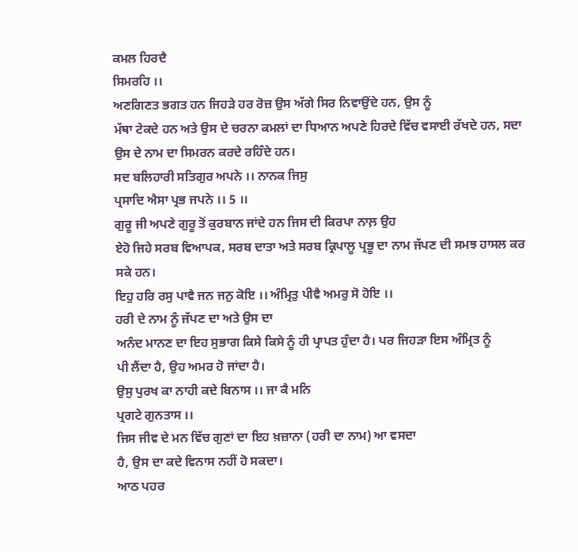ਕਮਲ ਹਿਰਦੈ
ਸਿਮਰਹਿ ।।
ਅਣਗਿਣਤ ਭਗਤ ਹਨ ਜਿਹੜੇ ਹਰ ਰੋਜ਼ ਉਸ ਅੱਗੇ ਸਿਰ ਨਿਵਾਉਂਦੇ ਹਨ, ਉਸ ਨੂੰ
ਮੱਥਾ ਟੇਕਦੇ ਹਨ ਅਤੇ ਉਸ ਦੇ ਚਰਨਾ ਕਮਲਾਂ ਦਾ ਧਿਆਨ ਅਪਣੇ ਹਿਰਦੇ ਵਿੱਚ ਵਸਾਈ ਰੱਖਦੇ ਹਨ, ਸਦਾ
ਉਸ ਦੇ ਨਾਮ ਦਾ ਸਿਮਰਨ ਕਰਦੇ ਰਹਿੰਦੇ ਹਨ।
ਸਦ ਬਲਿਹਾਰੀ ਸਤਿਗੁਰ ਅਪਨੇ ।। ਨਾਨਕ ਜਿਸੁ
ਪ੍ਰਸਾਦਿ ਐਸਾ ਪ੍ਰਭ ਜਪਨੇ ।। 5 ।।
ਗੁਰੂ ਜੀ ਅਪਣੇ ਗੁਰੂ ਤੋਂ ਕੁਰਬਾਨ ਜਾਂਦੇ ਹਨ ਜਿਸ ਦੀ ਕਿਰਪਾ ਨਾਲ਼ ਉਹ
ਏਹੋ ਜਿਹੇ ਸਰਬ ਵਿਆਪਕ, ਸਰਬ ਦਾਤਾ ਅਤੇ ਸਰਬ ਕ੍ਰਿਪਾਲੂ ਪ੍ਰਭੂ ਦਾ ਨਾਮ ਜੱਪਣ ਦੀ ਸਮਝ ਹਾਸਲ ਕਰ
ਸਕੇ ਹਨ।
ਇਹੁ ਹਰਿ ਰਸੁ ਪਾਵੈ ਜਨ ਜਨੁ ਕੋਇ ।। ਅੰਮ੍ਰਿਤੁ ਪੀਵੈ ਅਮਰੁ ਸੋ ਹੋਇ ।।
ਹਰੀ ਦੇ ਨਾਮ ਨੂੰ ਜੱਪਣ ਦਾ ਅਤੇ ਉਸ ਦਾ
ਅਨੰਦ ਮਾਨਣ ਦਾ ਇਹ ਸੁਭਾਗ ਕਿਸੇ ਕਿਸੇ ਨੂੰ ਹੀ ਪ੍ਰਾਪਤ ਹੁੰਦਾ ਹੈ। ਪਰ ਜਿਹੜਾ ਇਸ ਅੰਮ੍ਰਿਤ ਨੂੰ
ਪੀ ਲੈਂਦਾ ਹੈ, ਉਹ ਅਮਰ ਹੋ ਜਾਂਦਾ ਹੈ।
ਉਸੁ ਪੁਰਖ ਕਾ ਨਾਹੀ ਕਦੇ ਬਿਨਾਸ ।। ਜਾ ਕੈ ਮਨਿ
ਪ੍ਰਗਟੇ ਗੁਨਤਾਸ ।।
ਜਿਸ ਜੀਵ ਦੇ ਮਨ ਵਿੱਚ ਗੁਣਾਂ ਦਾ ਇਹ ਖ਼ਜ਼ਾਨਾ (ਹਰੀ ਦਾ ਨਾਮ) ਆ ਵਸਦਾ
ਹੈ, ਉਸ ਦਾ ਕਦੇ ਵਿਨਾਸ ਨਹੀਂ ਹੋ ਸਕਦਾ।
ਆਠ ਪਹਰ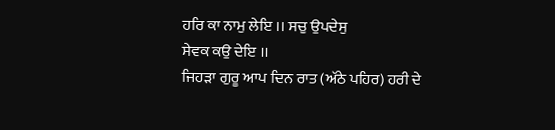ਹਰਿ ਕਾ ਨਾਮੁ ਲੇਇ ।। ਸਚੁ ਉਪਦੇਸੁ
ਸੇਵਕ ਕਉ ਦੇਇ ।।
ਜਿਹੜਾ ਗੁਰੂ ਆਪ ਦਿਨ ਰਾਤ (ਅੱਠੇ ਪਹਿਰ) ਹਰੀ ਦੇ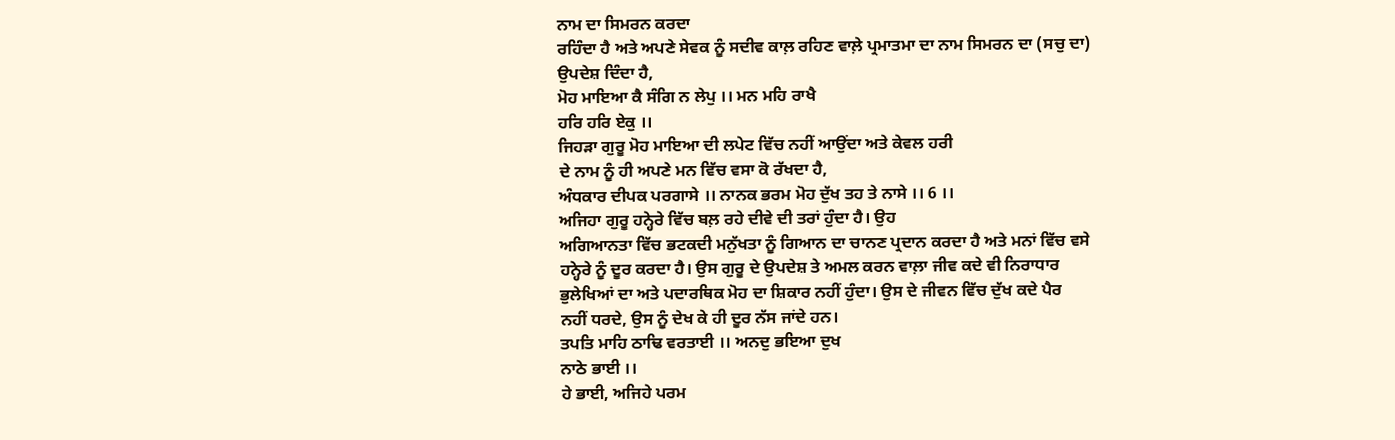ਨਾਮ ਦਾ ਸਿਮਰਨ ਕਰਦਾ
ਰਹਿੰਦਾ ਹੈ ਅਤੇ ਅਪਣੇ ਸੇਵਕ ਨੂੰ ਸਦੀਵ ਕਾਲ਼ ਰਹਿਣ ਵਾਲ਼ੇ ਪ੍ਰਮਾਤਮਾ ਦਾ ਨਾਮ ਸਿਮਰਨ ਦਾ (ਸਚੁ ਦਾ)
ਉਪਦੇਸ਼ ਦਿੰਦਾ ਹੈ,
ਮੋਹ ਮਾਇਆ ਕੈ ਸੰਗਿ ਨ ਲੇਪੁ ।। ਮਨ ਮਹਿ ਰਾਖੈ
ਹਰਿ ਹਰਿ ਏਕੁ ।।
ਜਿਹੜਾ ਗੁਰੂ ਮੋਹ ਮਾਇਆ ਦੀ ਲਪੇਟ ਵਿੱਚ ਨਹੀਂ ਆਉਂਦਾ ਅਤੇ ਕੇਵਲ ਹਰੀ
ਦੇ ਨਾਮ ਨੂੰ ਹੀ ਅਪਣੇ ਮਨ ਵਿੱਚ ਵਸਾ ਕੋ ਰੱਖਦਾ ਹੈ,
ਅੰਧਕਾਰ ਦੀਪਕ ਪਰਗਾਸੇ ।। ਨਾਨਕ ਭਰਮ ਮੋਹ ਦੁੱਖ ਤਹ ਤੇ ਨਾਸੇ ।। 6 ।।
ਅਜਿਹਾ ਗੁਰੂ ਹਨ੍ਹੇਰੇ ਵਿੱਚ ਬਲ਼ ਰਹੇ ਦੀਵੇ ਦੀ ਤਰਾਂ ਹੁੰਦਾ ਹੈ। ਉਹ
ਅਗਿਆਨਤਾ ਵਿੱਚ ਭਟਕਦੀ ਮਨੁੱਖਤਾ ਨੂੰ ਗਿਆਨ ਦਾ ਚਾਨਣ ਪ੍ਰਦਾਨ ਕਰਦਾ ਹੈ ਅਤੇ ਮਨਾਂ ਵਿੱਚ ਵਸੇ
ਹਨ੍ਹੇਰੇ ਨੂੰ ਦੂਰ ਕਰਦਾ ਹੈ। ਉਸ ਗੁਰੂ ਦੇ ਉਪਦੇਸ਼ ਤੇ ਅਮਲ ਕਰਨ ਵਾਲ਼ਾ ਜੀਵ ਕਦੇ ਵੀ ਨਿਰਾਧਾਰ
ਭੁਲੇਖਿਆਂ ਦਾ ਅਤੇ ਪਦਾਰਥਿਕ ਮੋਹ ਦਾ ਸ਼ਿਕਾਰ ਨਹੀਂ ਹੁੰਦਾ। ਉਸ ਦੇ ਜੀਵਨ ਵਿੱਚ ਦੁੱਖ ਕਦੇ ਪੈਰ
ਨਹੀਂ ਧਰਦੇ, ਉਸ ਨੂੰ ਦੇਖ ਕੇ ਹੀ ਦੂਰ ਨੱਸ ਜਾਂਦੇ ਹਨ।
ਤਪਤਿ ਮਾਹਿ ਠਾਢਿ ਵਰਤਾਈ ।। ਅਨਦੁ ਭਇਆ ਦੁਖ
ਨਾਠੇ ਭਾਈ ।।
ਹੇ ਭਾਈ, ਅਜਿਹੇ ਪਰਮ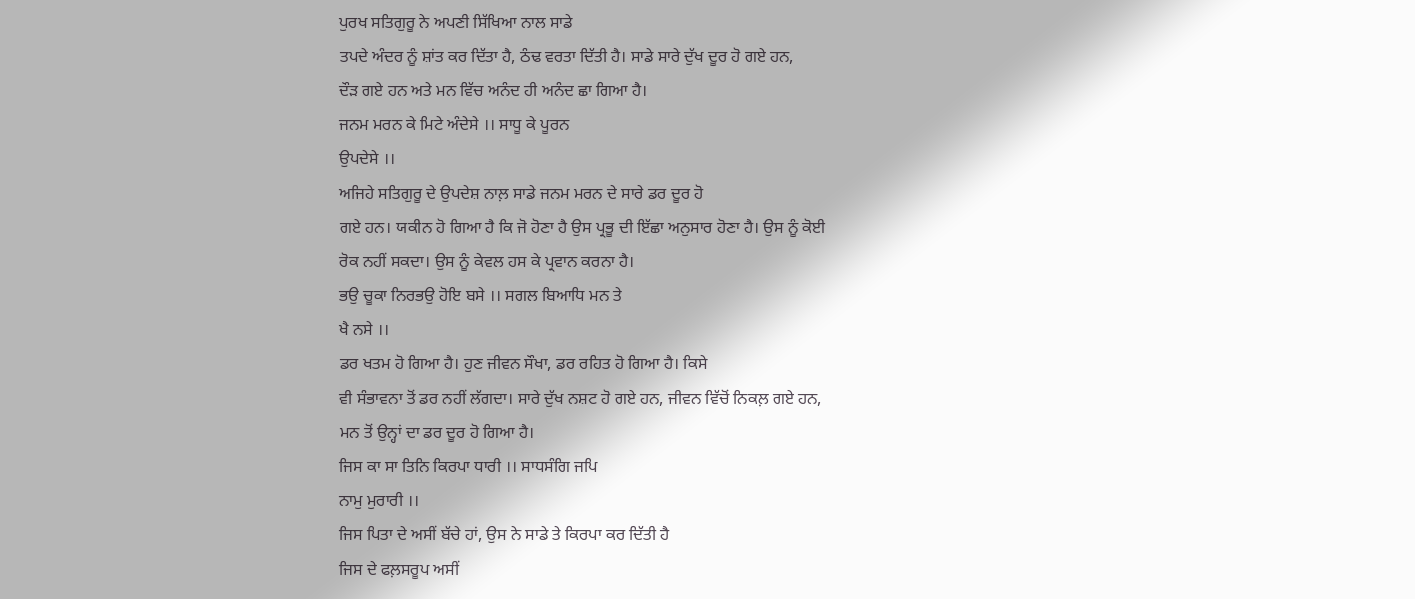ਪੁਰਖ ਸਤਿਗੁਰੂ ਨੇ ਅਪਣੀ ਸਿੱਖਿਆ ਨਾਲ ਸਾਡੇ
ਤਪਦੇ ਅੰਦਰ ਨੂੰ ਸ਼ਾਂਤ ਕਰ ਦਿੱਤਾ ਹੈ, ਠੰਢ ਵਰਤਾ ਦਿੱਤੀ ਹੈ। ਸਾਡੇ ਸਾਰੇ ਦੁੱਖ ਦੂਰ ਹੋ ਗਏ ਹਨ,
ਦੌੜ ਗਏ ਹਨ ਅਤੇ ਮਨ ਵਿੱਚ ਅਨੰਦ ਹੀ ਅਨੰਦ ਛਾ ਗਿਆ ਹੈ।
ਜਨਮ ਮਰਨ ਕੇ ਮਿਟੇ ਅੰਦੇਸੇ ।। ਸਾਧੂ ਕੇ ਪੂਰਨ
ਉਪਦੇਸੇ ।।
ਅਜਿਹੇ ਸਤਿਗੁਰੂ ਦੇ ਉਪਦੇਸ਼ ਨਾਲ਼ ਸਾਡੇ ਜਨਮ ਮਰਨ ਦੇ ਸਾਰੇ ਡਰ ਦੂਰ ਹੋ
ਗਏ ਹਨ। ਯਕੀਨ ਹੋ ਗਿਆ ਹੈ ਕਿ ਜੋ ਹੋਣਾ ਹੈ ਉਸ ਪ੍ਰਭੂ ਦੀ ਇੱਛਾ ਅਨੁਸਾਰ ਹੋਣਾ ਹੈ। ਉਸ ਨੂੰ ਕੋਈ
ਰੋਕ ਨਹੀਂ ਸਕਦਾ। ਉਸ ਨੂੰ ਕੇਵਲ ਹਸ ਕੇ ਪ੍ਰਵਾਨ ਕਰਨਾ ਹੈ।
ਭਉ ਚੂਕਾ ਨਿਰਭਉ ਹੋਇ ਬਸੇ ।। ਸਗਲ ਬਿਆਧਿ ਮਨ ਤੇ
ਖੈ ਨਸੇ ।।
ਡਰ ਖਤਮ ਹੋ ਗਿਆ ਹੈ। ਹੁਣ ਜੀਵਨ ਸੌਖਾ, ਡਰ ਰਹਿਤ ਹੋ ਗਿਆ ਹੈ। ਕਿਸੇ
ਵੀ ਸੰਭਾਵਨਾ ਤੋਂ ਡਰ ਨਹੀਂ ਲੱਗਦਾ। ਸਾਰੇ ਦੁੱਖ ਨਸ਼ਟ ਹੋ ਗਏ ਹਨ, ਜੀਵਨ ਵਿੱਚੋਂ ਨਿਕਲ਼ ਗਏ ਹਨ,
ਮਨ ਤੋਂ ਉਨ੍ਹਾਂ ਦਾ ਡਰ ਦੂਰ ਹੋ ਗਿਆ ਹੈ।
ਜਿਸ ਕਾ ਸਾ ਤਿਨਿ ਕਿਰਪਾ ਧਾਰੀ ।। ਸਾਧਸੰਗਿ ਜਪਿ
ਨਾਮੁ ਮੁਰਾਰੀ ।।
ਜਿਸ ਪਿਤਾ ਦੇ ਅਸੀਂ ਬੱਚੇ ਹਾਂ, ਉਸ ਨੇ ਸਾਡੇ ਤੇ ਕਿਰਪਾ ਕਰ ਦਿੱਤੀ ਹੈ
ਜਿਸ ਦੇ ਫਲ਼ਸਰੂਪ ਅਸੀਂ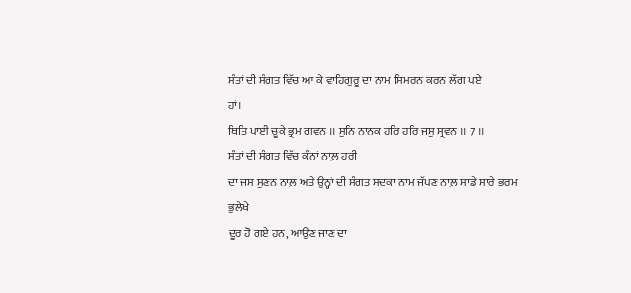ਸੰਤਾਂ ਦੀ ਸੰਗਤ ਵਿੱਚ ਆ ਕੇ ਵਾਹਿਗੁਰੂ ਦਾ ਨਾਮ ਸਿਮਰਨ ਕਰਨ ਲੱਗ ਪਏ
ਹਾਂ।
ਥਿਤਿ ਪਾਈ ਚੂਕੇ ਭ੍ਰਮ ਗਵਨ ।। ਸੁਨਿ ਨਾਨਕ ਹਰਿ ਹਰਿ ਜਸੁ ਸ੍ਰਵਨ ।। 7 ।।
ਸੰਤਾਂ ਦੀ ਸੰਗਤ ਵਿੱਚ ਕੰਨਾਂ ਨਾਲ਼ ਹਰੀ
ਦਾ ਜਸ ਸੁਣਨ ਨਾਲ਼ ਅਤੇ ਉਨ੍ਹਾਂ ਦੀ ਸੰਗਤ ਸਦਕਾ ਨਾਮ ਜੱਪਣ ਨਾਲ਼ ਸਾਡੇ ਸਾਰੇ ਭਰਮ ਭੁਲੇਖੇ
ਦੂਰ ਹੋ ਗਏ ਹਨ, ਆਉਣ ਜਾਣ ਦਾ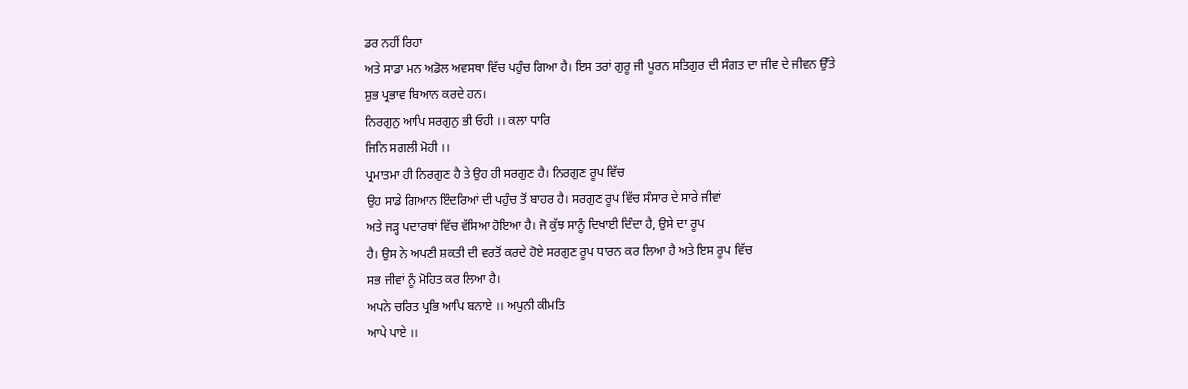ਡਰ ਨਹੀਂ ਰਿਹਾ
ਅਤੇ ਸਾਡਾ ਮਨ ਅਡੋਲ ਅਵਸਥਾ ਵਿੱਚ ਪਹੁੰਚ ਗਿਆ ਹੈ। ਇਸ ਤਰਾਂ ਗੁਰੂ ਜੀ ਪੂਰਨ ਸਤਿਗੁਰ ਦੀ ਸੰਗਤ ਦਾ ਜੀਵ ਦੇ ਜੀਵਨ ਉੱਤੇ
ਸ਼ੁਭ ਪ੍ਰਭਾਵ ਬਿਆਨ ਕਰਦੇ ਹਨ।
ਨਿਰਗੁਨੁ ਆਪਿ ਸਰਗੁਨੁ ਭੀ ਓਹੀ ।। ਕਲਾ ਧਾਰਿ
ਜਿਨਿ ਸਗਲੀ ਮੋਹੀ ।।
ਪ੍ਰਮਾਤਮਾ ਹੀ ਨਿਰਗੁਣ ਹੈ ਤੇ ਉਹ ਹੀ ਸਰਗੁਣ ਹੈ। ਨਿਰਗੁਣ ਰੂਪ ਵਿੱਚ
ਉਹ ਸਾਡੇ ਗਿਆਨ ਇੰਦਰਿਆਂ ਦੀ ਪਹੁੰਚ ਤੋਂ ਬਾਹਰ ਹੈ। ਸਰਗੁਣ ਰੂਪ ਵਿੱਚ ਸੰਸਾਰ ਦੇ ਸਾਰੇ ਜੀਵਾਂ
ਅਤੇ ਜੜ੍ਹ ਪਦਾਰਥਾਂ ਵਿੱਚ ਵੱਸਿਆ ਹੋਇਆ ਹੈ। ਜੋ ਕੁੱਝ ਸਾਨੂੰ ਦਿਖਾਈ ਦਿੰਦਾ ਹੈ, ਉਸੇ ਦਾ ਰੂਪ
ਹੈ। ਉਸ ਨੇ ਅਪਣੀ ਸ਼ਕਤੀ ਦੀ ਵਰਤੋਂ ਕਰਦੇ ਹੋਏ ਸਰਗੁਣ ਰੂਪ ਧਾਰਨ ਕਰ ਲਿਆ ਹੈ ਅਤੇ ਇਸ ਰੂਪ ਵਿੱਚ
ਸਭ ਜੀਵਾਂ ਨੂੰ ਮੋਹਿਤ ਕਰ ਲਿਆ ਹੈ।
ਅਪਨੇ ਚਰਿਤ ਪ੍ਰਭਿ ਆਪਿ ਬਨਾਏ ।। ਅਪੁਨੀ ਕੀਮਤਿ
ਆਪੇ ਪਾਏ ।।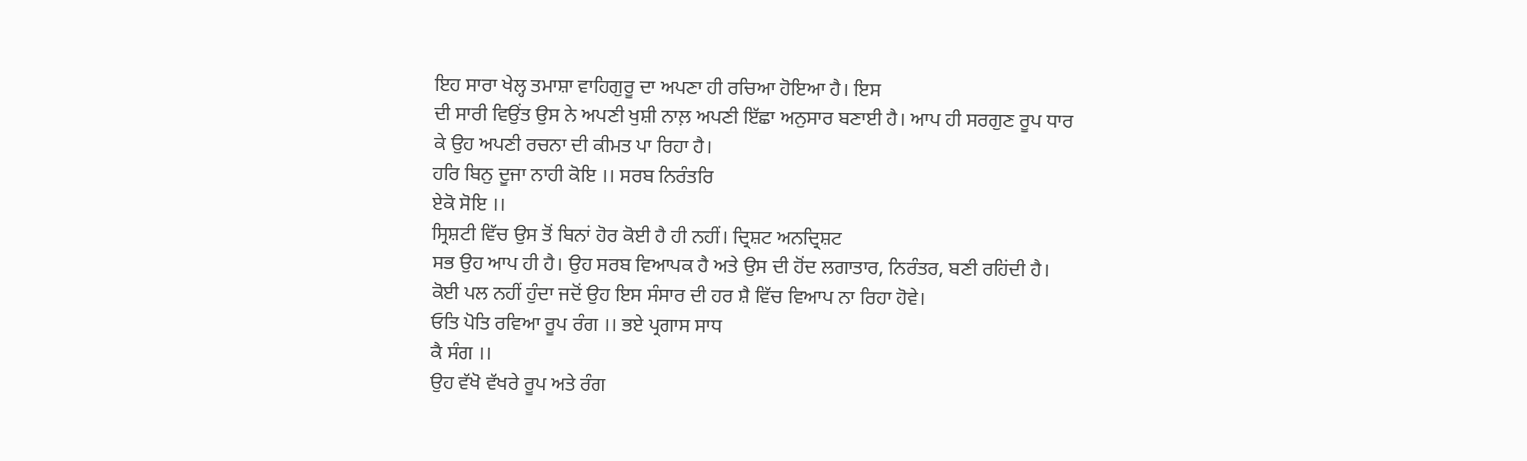ਇਹ ਸਾਰਾ ਖੇਲ੍ਹ ਤਮਾਸ਼ਾ ਵਾਹਿਗੁਰੂ ਦਾ ਅਪਣਾ ਹੀ ਰਚਿਆ ਹੋਇਆ ਹੈ। ਇਸ
ਦੀ ਸਾਰੀ ਵਿਉਂਤ ਉਸ ਨੇ ਅਪਣੀ ਖੁਸ਼ੀ ਨਾਲ਼ ਅਪਣੀ ਇੱਛਾ ਅਨੁਸਾਰ ਬਣਾਈ ਹੈ। ਆਪ ਹੀ ਸਰਗੁਣ ਰੂਪ ਧਾਰ
ਕੇ ਉਹ ਅਪਣੀ ਰਚਨਾ ਦੀ ਕੀਮਤ ਪਾ ਰਿਹਾ ਹੈ।
ਹਰਿ ਬਿਨੁ ਦੂਜਾ ਨਾਹੀ ਕੋਇ ।। ਸਰਬ ਨਿਰੰਤਰਿ
ਏਕੋ ਸੋਇ ।।
ਸ੍ਰਿਸ਼ਟੀ ਵਿੱਚ ਉਸ ਤੋਂ ਬਿਨਾਂ ਹੋਰ ਕੋਈ ਹੈ ਹੀ ਨਹੀਂ। ਦ੍ਰਿਸ਼ਟ ਅਨਦ੍ਰਿਸ਼ਟ
ਸਭ ਉਹ ਆਪ ਹੀ ਹੈ। ਉਹ ਸਰਬ ਵਿਆਪਕ ਹੈ ਅਤੇ ਉਸ ਦੀ ਹੋਂਦ ਲਗਾਤਾਰ, ਨਿਰੰਤਰ, ਬਣੀ ਰਹਿਂਦੀ ਹੈ।
ਕੋਈ ਪਲ ਨਹੀਂ ਹੁੰਦਾ ਜਦੋਂ ਉਹ ਇਸ ਸੰਸਾਰ ਦੀ ਹਰ ਸ਼ੈ ਵਿੱਚ ਵਿਆਪ ਨਾ ਰਿਹਾ ਹੋਵੇ।
ਓਤਿ ਪੋਤਿ ਰਵਿਆ ਰੂਪ ਰੰਗ ।। ਭਏ ਪ੍ਰਗਾਸ ਸਾਧ
ਕੈ ਸੰਗ ।।
ਉਹ ਵੱਖੋ ਵੱਖਰੇ ਰੂਪ ਅਤੇ ਰੰਗ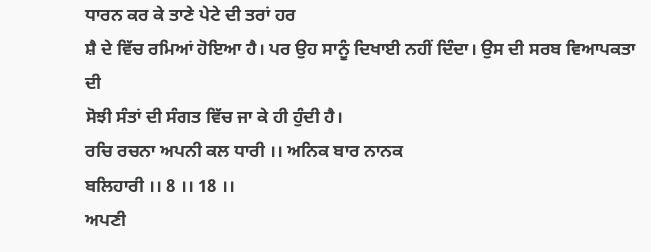ਧਾਰਨ ਕਰ ਕੇ ਤਾਣੇ ਪੇਟੇ ਦੀ ਤਰਾਂ ਹਰ
ਸ਼ੈ ਦੇ ਵਿੱਚ ਰਮਿਆਂ ਹੋਇਆ ਹੈ। ਪਰ ਉਹ ਸਾਨੂੰ ਦਿਖਾਈ ਨਹੀਂ ਦਿੰਦਾ। ਉਸ ਦੀ ਸਰਬ ਵਿਆਪਕਤਾ ਦੀ
ਸੋਝੀ ਸੰਤਾਂ ਦੀ ਸੰਗਤ ਵਿੱਚ ਜਾ ਕੇ ਹੀ ਹੁੰਦੀ ਹੈ।
ਰਚਿ ਰਚਨਾ ਅਪਨੀ ਕਲ ਧਾਰੀ ।। ਅਨਿਕ ਬਾਰ ਨਾਨਕ
ਬਲਿਹਾਰੀ ।। 8 ।। 18 ।।
ਅਪਣੀ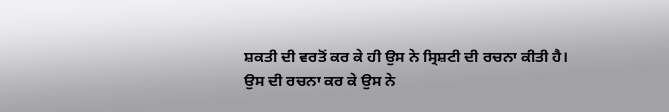ਸ਼ਕਤੀ ਦੀ ਵਰਤੋਂ ਕਰ ਕੇ ਹੀ ਉਸ ਨੇ ਸ੍ਰਿਸ਼ਟੀ ਦੀ ਰਚਨਾ ਕੀਤੀ ਹੈ।
ਉਸ ਦੀ ਰਚਨਾ ਕਰ ਕੇ ਉਸ ਨੇ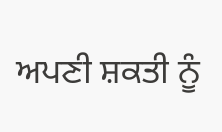ਅਪਣੀ ਸ਼ਕਤੀ ਨੂੰ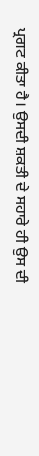ਪ੍ਰਗਟ ਕੀਤਾ ਹੈ। ਉਸਦੀ ਸ਼ਕਤੀ ਦੇ ਸਹਾਰੇ ਹੀ ਉਸ ਦੀ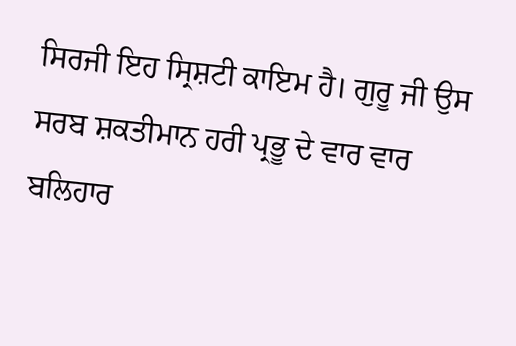ਸਿਰਜੀ ਇਹ ਸ੍ਰਿਸ਼ਟੀ ਕਾਇਮ ਹੈ। ਗੁਰੂ ਜੀ ਉਸ ਸਰਬ ਸ਼ਕਤੀਮਾਨ ਹਰੀ ਪ੍ਰਭੂ ਦੇ ਵਾਰ ਵਾਰ ਬਲਿਹਾਰ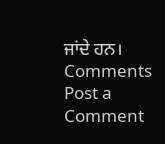ਜਾਂਦੇ ਹਨ।
Comments
Post a Comment